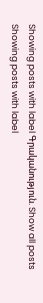Showing posts with label Գրականություն. Show all posts
Showing posts with label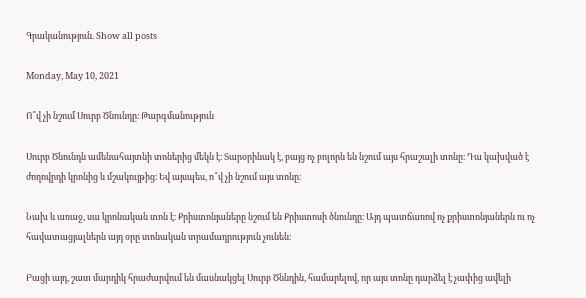Գրականություն. Show all posts

Monday, May 10, 2021

Ո՞վ չի նշում Սուրբ Ծնունդը։ Թարգմանություն

Սուրբ Ծնունդն ամենահայտնի տոներից մեկն է։ Տարօրինակ է, բայց ոչ բոլորն են նշում այս հրաշալի տոնը։ Դա կախված է ժողովրդի կրոնից և մշակույթից։ Եվ այսպես, ո՞վ չի նշում այս տոնը։

Նախ և առաջ, սա կրոնական տոն է։ Քրիստոնյաները նշում են Քրիստոսի ծնունդը։ Այդ պատճառով ոչ քրիստոնյաներն ու ոչ հավատացյալներն այդ օրը տոնական տրամադրություն չունեն։

Բացի այդ, շատ մարդիկ հրաժարվում են մասնակցել Սուրբ Ծննդին, համարելով, որ այս տոնը դարձել է չափից ավելի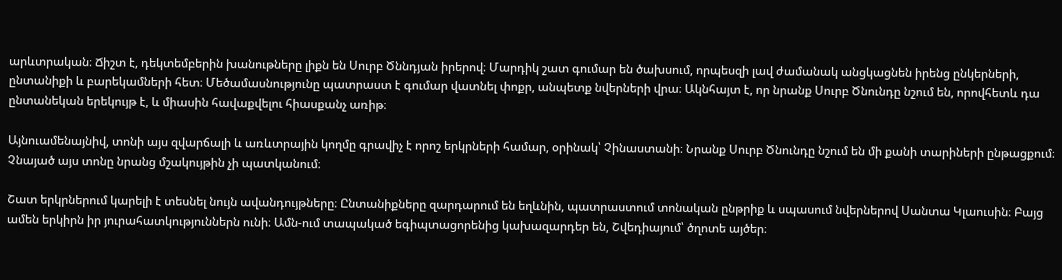արևտրական։ Ճիշտ է, դեկտեմբերին խանութները լիքն են Սուրբ Ծննդյան իրերով։ Մարդիկ շատ գումար են ծախսում, որպեսզի լավ ժամանակ անցկացնեն իրենց ընկերների, ընտանիքի և բարեկամների հետ։ Մեծամասնությունը պատրաստ է գումար վատնել փոքր, անպետք նվերների վրա։ Ակնհայտ է, որ նրանք Սուրբ Ծնունդը նշում են, որովհետև դա ընտանեկան երեկույթ է, և միասին հավաքվելու հիասքանչ առիթ։

Այնուամենայնիվ, տոնի այս զվարճալի և առևտրային կողմը գրավիչ է որոշ երկրների համար, օրինակ՝ Չինաստանի։ Նրանք Սուրբ Ծնունդը նշում են մի քանի տարիների ընթացքում։ Չնայած այս տոնը նրանց մշակույթին չի պատկանում։

Շատ երկրներում կարելի է տեսնել նույն ավանդույթները։ Ընտանիքները զարդարում են եղևնին, պատրաստում տոնական ընթրիք և սպասում նվերներով Սանտա Կլաուսին։ Բայց ամեն երկիրն իր յուրահատկություններն ունի։ Ամն-ում տապակած եգիպտացորենից կախազարդեր են, Շվեդիայում՝ ծղոտե այծեր։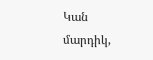Կան մարդիկ,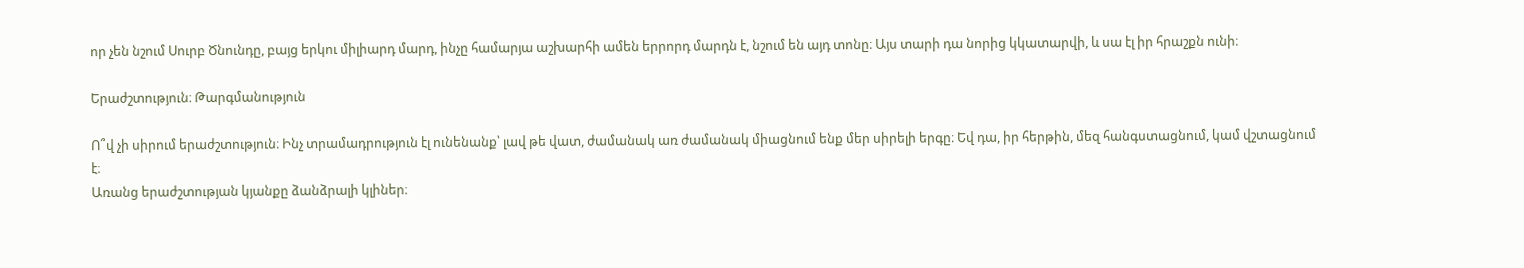որ չեն նշում Սուրբ Ծնունդը, բայց երկու միլիարդ մարդ, ինչը համարյա աշխարհի ամեն երրորդ մարդն է, նշում են այդ տոնը։ Այս տարի դա նորից կկատարվի, և սա էլ իր հրաշքն ունի։

Երաժշտություն։ Թարգմանություն

Ո՞վ չի սիրում երաժշտություն։ Ինչ տրամադրություն էլ ունենանք՝ լավ թե վատ, ժամանակ առ ժամանակ միացնում ենք մեր սիրելի երգը։ Եվ դա, իր հերթին, մեզ հանգստացնում, կամ վշտացնում է։
Առանց երաժշտության կյանքը ձանձրալի կլիներ։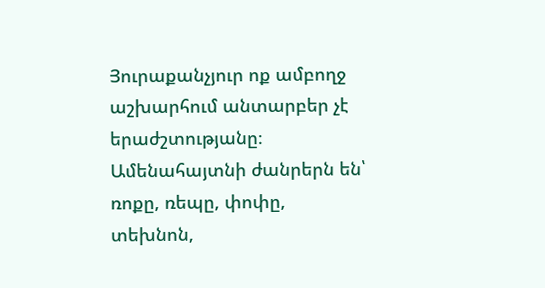Յուրաքանչյուր ոք ամբողջ աշխարհում անտարբեր չէ երաժշտությանը։ Ամենահայտնի ժանրերն են՝ ռոքը, ռեպը, փոփը, տեխնոն,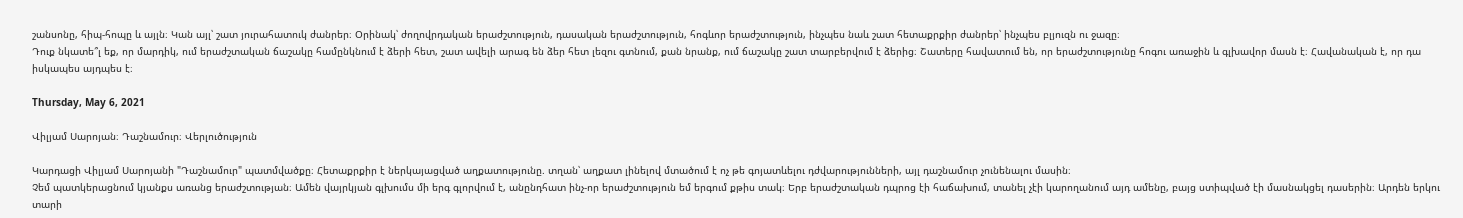շանսոնը, հիպ-հոպը և այլն։ Կան այլ՝ շատ յուրահատուկ ժանրեր։ Օրինակ՝ ժողովրդական երաժշտություն, դասական երաժշտություն, հոգևոր երաժշտություն, ինչպես նաև շատ հետաքրքիր ժանրեր՝ ինչպես բլյուզն ու ջազը։
Դուք նկատե՞լ եք, որ մարդիկ, ում երաժշտական ճաշակը համընկնում է ձերի հետ, շատ ավելի արագ են ձեր հետ լեզու գտնում, քան նրանք, ում ճաշակը շատ տարբերվում է ձերից։ Շատերը հավատում են, որ երաժշտությունը հոգու առաջին և գլխավոր մասն է։ Հավանական է, որ դա իսկապես այդպես է։

Thursday, May 6, 2021

Վիլյամ Սարոյան։ Դաշնամուր։ Վերլուծություն

Կարդացի Վիլյամ Սարոյանի "Դաշնամուր" պատմվածքը։ Հետաքրքիր է ներկայացված աղքատությունը. տղան՝ աղքատ լինելով մտածում է ոչ թե գոյատևելու դժվարությունների, այլ դաշնամուր չունենալու մասին։
Չեմ պատկերացնում կյանքս առանց երաժշտության։ Ամեն վայրկյան գլխումս մի երգ գլորվում է, անընդհատ ինչ-որ երաժշտություն եմ երգում քթիս տակ։ Երբ երաժշտական դպրոց էի հաճախում, տանել չէի կարողանում այդ ամենը, բայց ստիպված էի մասնակցել դասերին։ Արդեն երկու տարի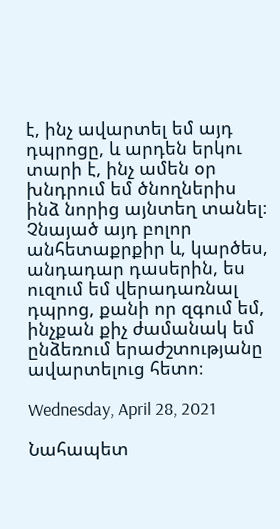է, ինչ ավարտել եմ այդ դպրոցը, և արդեն երկու տարի է, ինչ ամեն օր խնդրում եմ ծնողներիս ինձ նորից այնտեղ տանել։ Չնայած այդ բոլոր անհետաքրքիր և, կարծես, անդադար դասերին, ես ուզում եմ վերադառնալ դպրոց, քանի որ զգում եմ, ինչքան քիչ ժամանակ եմ ընձեռում երաժշտությանը ավարտելուց հետո։

Wednesday, April 28, 2021

Նահապետ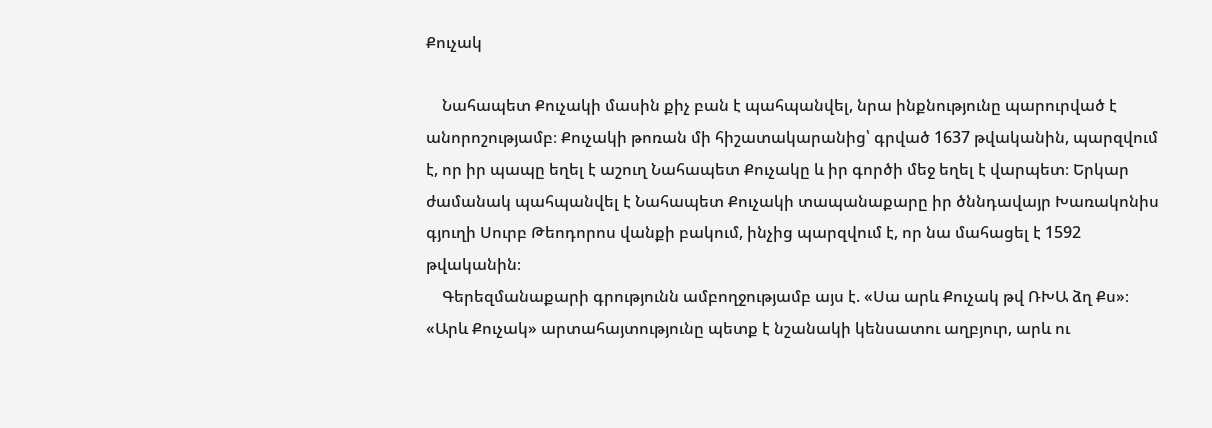Քուչակ

    Նահապետ Քուչակի մասին քիչ բան է պահպանվել, նրա ինքնությունը պարուրված է անորոշությամբ։ Քուչակի թոռան մի հիշատակարանից՝ գրված 1637 թվականին, պարզվում է, որ իր պապը եղել է աշուղ Նահապետ Քուչակը և իր գործի մեջ եղել է վարպետ։ Երկար ժամանակ պահպանվել է Նահապետ Քուչակի տապանաքարը իր ծննդավայր Խառակոնիս գյուղի Սուրբ Թեոդորոս վանքի բակում, ինչից պարզվում է, որ նա մահացել է 1592 թվականին։
    Գերեզմանաքարի գրությունն ամբողջությամբ այս է. «Սա արև Քուչակ թվ ՌԽԱ ձղ Քս»։ «Արև Քուչակ» արտահայտությունը պետք է նշանակի կենսատու աղբյուր, արև ու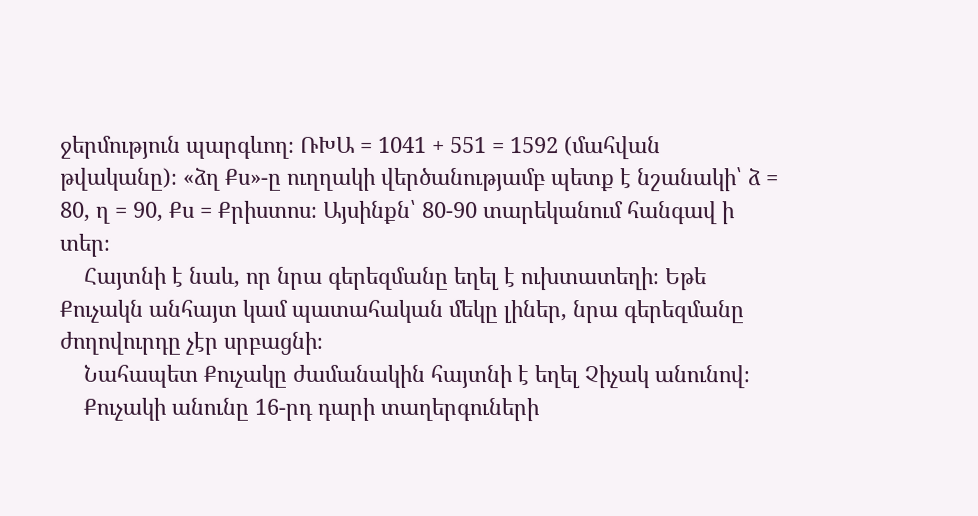ջերմություն պարգևող։ ՌԽԱ = 1041 + 551 = 1592 (մահվան թվականը)։ «ձղ Քս»-ը ուղղակի վերծանությամբ պետք է նշանակի՝ ձ = 80, ղ = 90, Քս = Քրիստոս։ Այսինքն՝ 80-90 տարեկանում հանգավ ի տեր։
    Հայտնի է նաև, որ նրա գերեզմանը եղել է ուխտատեղի։ Եթե Քուչակն անհայտ կամ պատահական մեկը լիներ, նրա գերեզմանը ժողովուրդը չէր սրբացնի։
    Նահապետ Քուչակը ժամանակին հայտնի է եղել Չիչակ անունով։
    Քուչակի անունը 16-րդ դարի տաղերգուների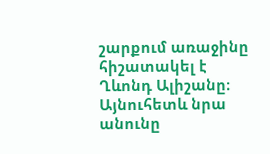շարքում առաջինը հիշատակել է Ղևոնդ Ալիշանը։ Այնուհետև նրա անունը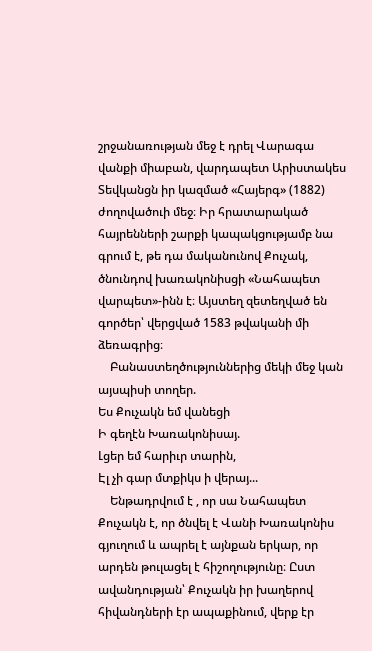շրջանառության մեջ է դրել Վարագա վանքի միաբան, վարդապետ Արիստակես Տեվկանցն իր կազմած «Հայերգ» (1882) ժողովածուի մեջ։ Իր հրատարակած հայրենների շարքի կապակցությամբ նա գրում է, թե դա մականունով Քուչակ, ծնունդով խառակոնիսցի «Նահապետ վարպետ»-ինն է։ Այստեղ զետեղված են գործեր՝ վերցված 1583 թվականի մի ձեռագրից։
    Բանաստեղծություններից մեկի մեջ կան այսպիսի տողեր.
Ես Քուչակն եմ վանեցի
Ի գեղէն Խառակոնիսայ.
Լցեր եմ հարիւր տարին,
Էլ չի գար մտքիկս ի վերայ...
    Ենթադրվում է , որ սա Նահապետ Քուչակն է, որ ծնվել է Վանի Խառակոնիս գյուղում և ապրել է այնքան երկար, որ արդեն թուլացել է հիշողությունը։ Ըստ ավանդության՝ Քուչակն իր խաղերով հիվանդների էր ապաքինում, վերք էր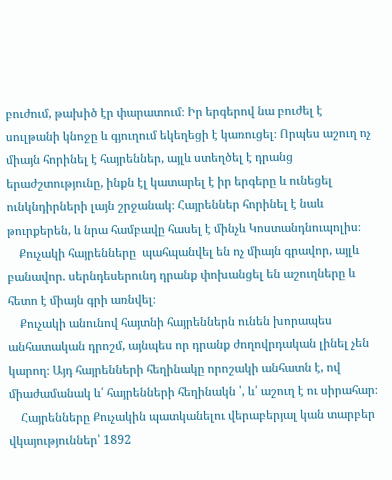բուժում, թախիծ էր փարատում։ Իր երգերով նա բուժել է սուլթանի կնոջը և գյուղում եկեղեցի է կառուցել։ Որպես աշուղ ոչ միայն հորինել է հայրեններ, այլև ստեղծել է դրանց երաժշտությունը, ինքն էլ կատարել է իր երգերը և ունեցել ունկնդիրների լայն շրջանակ։ Հայրեններ հորինել է նաև թուրքերեն, և նրա համբավը հասել է մինչև Կոստանդնուպոլիս։
    Քուչակի հայրենները  պահպանվել են ոչ միայն գրավոր, այլև բանավոր. սերնդեսերունդ դրանք փոխանցել են աշուղները և հետո է միայն գրի առնվել։
    Քուչակի անունով հայտնի հայրեններն ունեն խորապես անհատական դրոշմ, այնպես որ դրանք ժողովրդական լինել չեն կարող։ Այդ հայրենների հեղինակը որոշակի անհատն է, ով միաժամանակ և՛ հայրենների հեղինակն ՝, և՛ աշուղ է ու սիրահար։
    Հայրենները Քուչակին պատկանելու վերաբերյալ կան տարբեր վկայություններ՝ 1892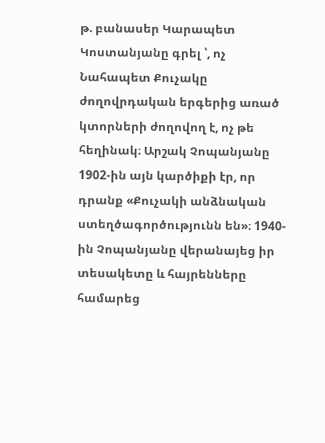թ. բանասեր Կարապետ Կոստանյանը գրել ՝, ոչ Նահապետ Քուչակը ժողովրդական երգերից առած կտորների ժողովող է, ոչ թե հեղինակ։ Արշակ Չոպանյանը 1902-ին այն կարծիքի էր, որ դրանք «Քուչակի անձնական ստեղծագործությունն են»։ 1940-ին Չոպանյանը վերանայեց իր տեսակետը և հայրենները համարեց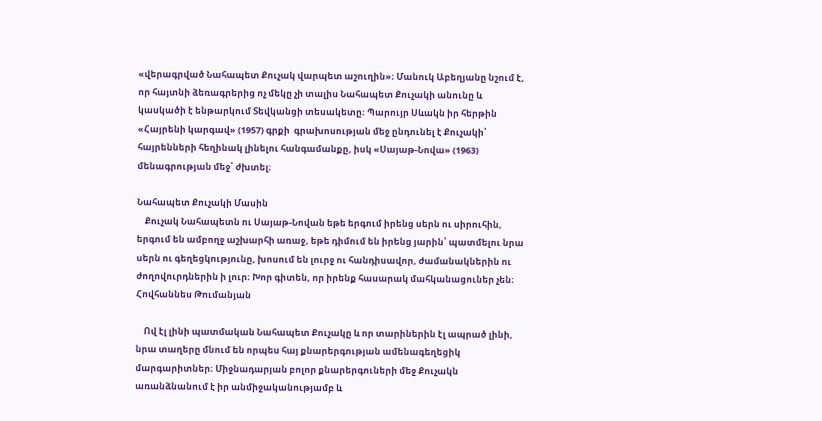«վերագրված Նահապետ Քուչակ վարպետ աշուղին»։ Մանուկ Աբեղյանը նշում է, որ հայտնի ձեռագրերից ոչ մեկը չի տալիս Նահապետ Քուչակի անունը և կասկածի է ենթարկում Տեվկանցի տեսակետը։ Պարույր Սևակն իր հերթին «Հայրենի կարգավ» (1957) գրքի  գրախոսության մեջ ընդունել է Քուչակի՝ հայրենների հեղինակ լինելու հանգամանքը, իսկ «Սայաթ-Նովա» (1963) մենագրության մեջ՝ ժխտել։

Նահապետ Քուչակի Մասին
    Քուչակ Նահապետն ու Սայաթ-Նովան եթե երգում իրենց սերն ու սիրուհին, երգում են ամբողջ աշխարհի առաջ, եթե դիմում են իրենց յարին՝ պատմելու նրա սերն ու գեղեցկությունը, խոսում են լուրջ ու հանդիսավոր, ժամանակներին ու ժողովուրդներին ի լուր։ Խոր գիտեն, որ իրենք հասարակ մահկանացուներ չեն։
Հովհաննես Թումանյան

    Ով էլ լինի պատմական Նահապետ Քուչակը և որ տարիներին էլ ապրած լինի, նրա տաղերը մնում են որպես հայ քնարերգության ամենագեղեցիկ մարգարիտներ։ Միջնադարյան բոլոր քնարերգուների մեջ Քուչակն առանձնանում է իր անմիջականությամբ և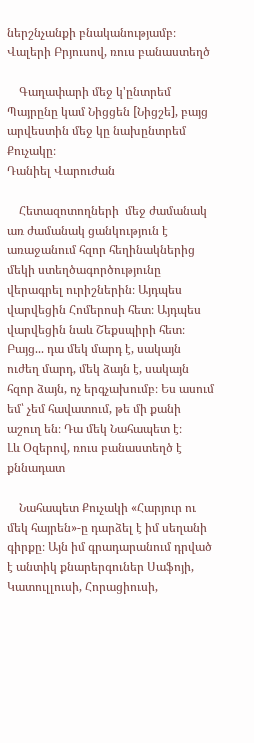ներշնչանքի բնականությամբ։
Վալերի Բրյուսով, ռուս բանաստեղծ

    Գաղափարի մեջ կ'ընտրեմ Պայրընը կամ Նիցցեն [Նիցշե], բայց արվեստին մեջ կը նախընտրեմ Քուչակը։
Դանիել Վարուժան

    Հետազոտողների  մեջ ժամանակ առ ժամանակ ցանկություն է առաջանում հզոր հեղինակներից մեկի ստեղծագործությունը վերագրել ուրիշներին։ Այդպես վարվեցին Հոմերոսի հետ։ Այդպես վարվեցին նաև Շեքսպիրի հետ։ Բայց... դա մեկ մարդ է, սակայն ուժեղ մարդ, մեկ ձայն է, սակայն հզոր ձայն, ոչ երգչախումբ։ Ես ասում եմ՝ չեմ հավատում, թե մի քանի աշուղ են։ Դա մեկ Նահապետ է։
Լև Օզերով, ռուս բանաստեղծ է քննադատ

    Նահապետ Քուչակի «Հարյուր ու մեկ հայրեն»-ը դարձել է իմ սեղանի գիրքը։ Այն իմ գրադարանում դրված է անտիկ քնարերգուներ Սաֆոյի, Կատուլլուսի, Հորացիուսի,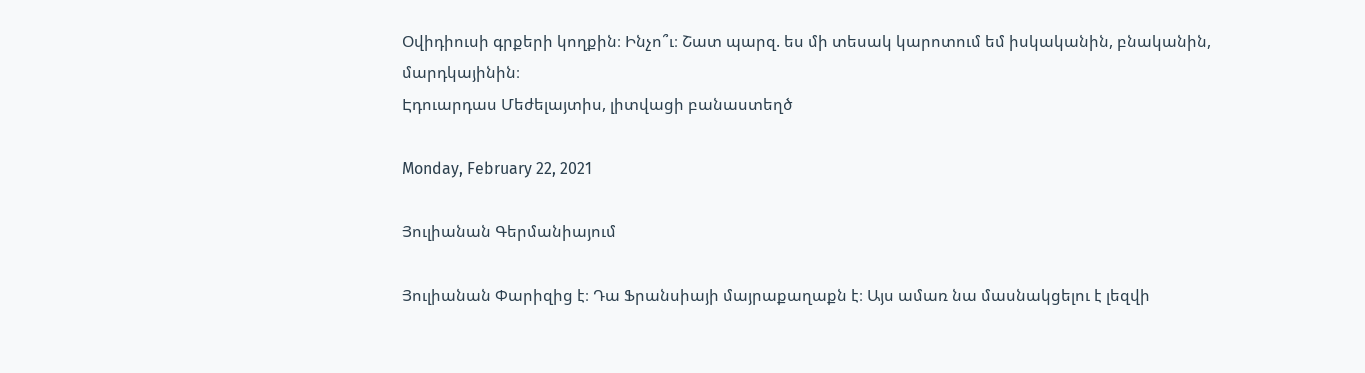Օվիդիուսի գրքերի կողքին։ Ինչո՞ւ։ Շատ պարզ. ես մի տեսակ կարոտում եմ իսկականին, բնականին, մարդկայինին։
Էդուարդաս Մեժելայտիս, լիտվացի բանաստեղծ

Monday, February 22, 2021

Յուլիանան Գերմանիայում

Յուլիանան Փարիզից է։ Դա Ֆրանսիայի մայրաքաղաքն է։ Այս ամառ նա մասնակցելու է լեզվի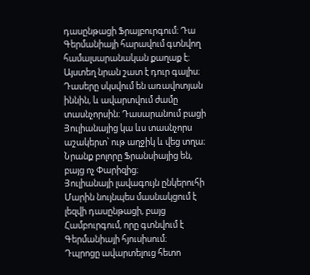դասընթացի Ֆրայբուրգում։ Դա Գերմանիայի հարավում գտնվող համալսարանական քաղաք է։
Այստեղ նրան շատ է դուր գալիս։ Դասերը սկսվում են առավոտյան իննին, և ավարտվում ժամը տասնչորսին։ Դասարանում բացի Յուլիանայից կա ևս տասնչորս աշակերտ՝ ութ աղջիկ և վեց տղա։ Նրանք բոլորը Ֆրանսիայից են, բայց ոչ Փարիզից։
Յուլիանայի լավագույն ընկերուհի Մարին նույնպես մասնակցում է լեզվի դասընթացի, բայց Համբուրգում, որը գտնվում է Գերմանիայի հյուսիսում։
Դպրոցը ավարտելուց հետո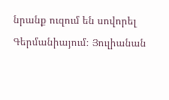նրանք ուզում են սովորել Գերմանիայում։ Յուլիանան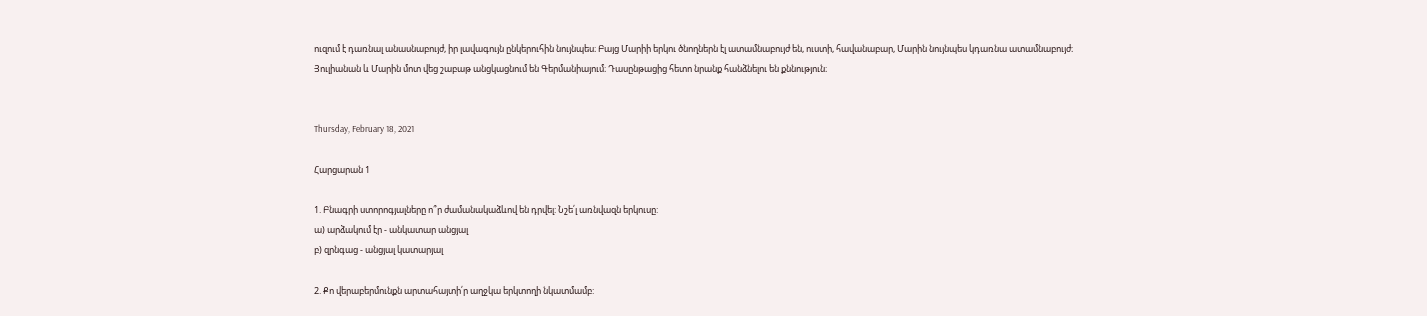ուզում է դառնալ անասնաբույժ, իր լավագույն ընկերուհին նույնպես։ Բայց Մարիի երկու ծնողներն էլ ատամնաբույժ են, ուստի, հավանաբար, Մարին նույնպես կդառնա ատամնաբույժ։
Յուլիանան և Մարին մոտ վեց շաբաթ անցկացնում են Գերմանիայում։ Դասընթացից հետո նրանք հանձնելու են քննություն։


Thursday, February 18, 2021

Հարցարան 1

1. Բնագրի ստորոգյալները ո՞ր ժամանակաձևով են դրվել: Նշե՛լ առնվազն երկուսը:
ա) արձակում էր - անկատար անցյալ
բ) զրնգաց - անցյալ կատարյալ

2. Քո վերաբերմունքն արտահայտի՛ր աղջկա երկտողի նկատմամբ: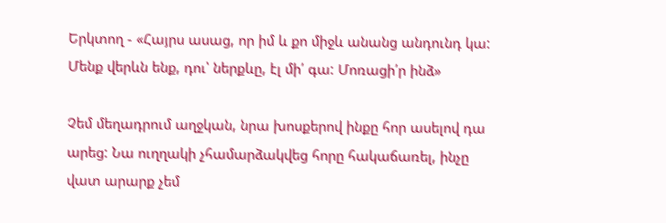Երկտող - «Հայրս ասաց, որ իմ և քո միջև անանց անդունդ կա: Մենք վերևն ենք, դու՝ ներքևը, էլ մի՛ գա: Մոռացի՛ր ինձ»

Չեմ մեղադրում աղջկան, նրա խոսքերով ինքը հոր ասելով դա արեց: Նա ուղղակի չհամարձակվեց հորը հակաճառել, ինչը վատ արարք չեմ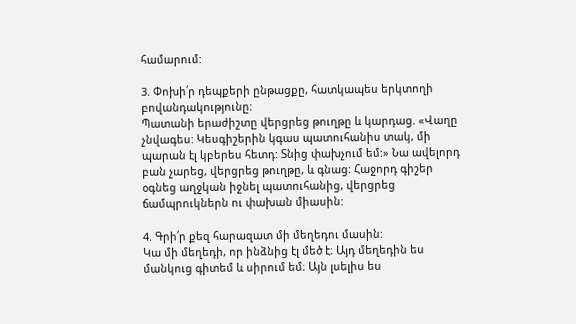համարում:

3. Փոխի՛ր դեպքերի ընթացքը, հատկապես երկտողի բովանդակությունը:
Պատանի երաժիշտը վերցրեց թուղթը և կարդաց. «Վաղը չնվագես: Կեսգիշերին կգաս պատուհանիս տակ, մի պարան էլ կբերես հետդ: Տնից փախչում եմ:» Նա ավելորդ բան չարեց, վերցրեց թուղթը, և գնաց: Հաջորդ գիշեր օգնեց աղջկան իջնել պատուհանից, վերցրեց ճամպրուկներն ու փախան միասին:

4. Գրի՛ր քեզ հարազատ մի մեղեդու մասին:
Կա մի մեղեդի, որ ինձնից էլ մեծ է։ Այդ մեղեդին ես մանկուց գիտեմ և սիրում եմ։ Այն լսելիս ես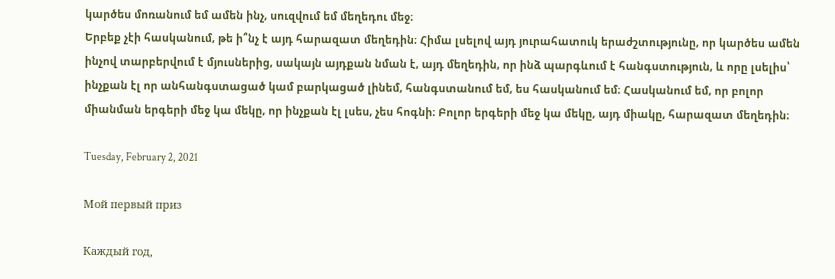կարծես մոռանում եմ ամեն ինչ, սուզվում եմ մեղեդու մեջ։
Երբեք չէի հասկանում, թե ի՞նչ է այդ հարազատ մեղեդին։ Հիմա լսելով այդ յուրահատուկ երաժշտությունը, որ կարծես ամեն ինչով տարբերվում է մյուսներից, սակայն այդքան նման է, այդ մեղեդին, որ ինձ պարգևում է հանգստություն, և որը լսելիս՝ ինչքան էլ որ անհանգստացած կամ բարկացած լինեմ, հանգստանում եմ, ես հասկանում եմ։ Հասկանում եմ, որ բոլոր միանման երգերի մեջ կա մեկը, որ ինչքան էլ լսես, չես հոգնի։ Բոլոր երգերի մեջ կա մեկը, այդ միակը, հարազատ մեղեդին։

Tuesday, February 2, 2021

Мой первый приз

Каждый год,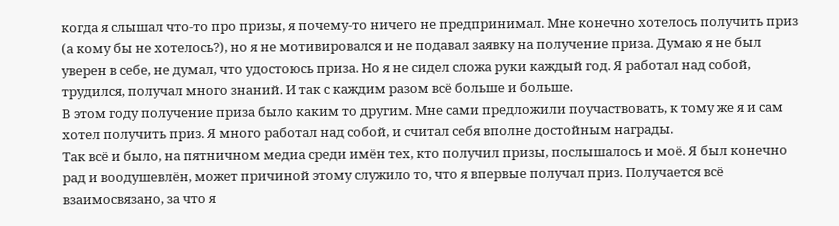когда я слышал что-то про призы, я почему-то ничего не предпринимал. Мне конечно хотелось получить приз (а кому бы не хотелось?), но я не мотивировался и не подавал заявку на получение приза. Думаю я не был уверен в себе, не думал, что удостоюсь приза. Но я не сидел сложа руки каждый год. Я работал над собой, трудился, получал много знаний. И так с каждим разом всё больше и больше.
В этом году получение приза было каким то другим. Мне сами предложили поучаствовать, к тому же я и сам хотел получить приз. Я много работал над собой, и считал себя вполне достойным награды.
Так всё и было, на пятничном медиа среди имён тех, кто получил призы, послышалось и моё. Я был конечно рад и воодушевлён, может причиной этому служило то, что я впервые получал приз. Получается всё взаимосвязано, за что я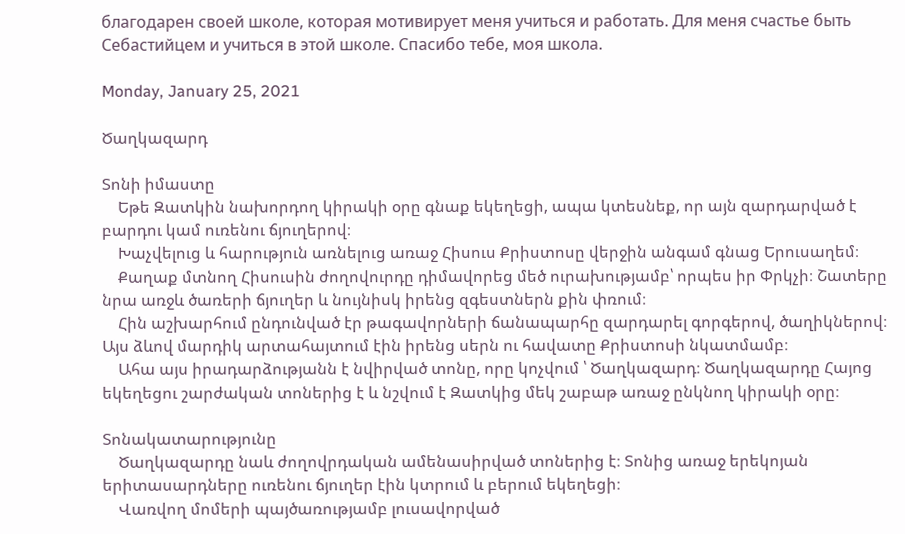благодарен своей школе, которая мотивирует меня учиться и работать. Для меня счастье быть Себастийцем и учиться в этой школе. Спасибо тебе, моя школа.

Monday, January 25, 2021

Ծաղկազարդ

Տոնի իմաստը
    Եթե Զատկին նախորդող կիրակի օրը գնաք եկեղեցի, ապա կտեսնեք, որ այն զարդարված է բարդու կամ ուռենու ճյուղերով։
    Խաչվելուց և հարություն առնելուց առաջ Հիսուս Քրիստոսը վերջին անգամ գնաց Երուսաղեմ։
    Քաղաք մտնող Հիսուսին ժողովուրդը դիմավորեց մեծ ուրախությամբ՝ որպես իր Փրկչի։ Շատերը նրա առջև ծառերի ճյուղեր և նույնիսկ իրենց զգեստներն քին փռում։
    Հին աշխարհում ընդունված էր թագավորների ճանապարհը զարդարել գորգերով, ծաղիկներով։ Այս ձևով մարդիկ արտահայտում էին իրենց սերն ու հավատը Քրիստոսի նկատմամբ։
    Ահա այս իրադարձությանն է նվիրված տոնը, որը կոչվում ՝ Ծաղկազարդ։ Ծաղկազարդը Հայոց եկեղեցու շարժական տոներից է և նշվում է Զատկից մեկ շաբաթ առաջ ընկնող կիրակի օրը։

Տոնակատարությունը
    Ծաղկազարդը նաև ժողովրդական ամենասիրված տոներից է։ Տոնից առաջ երեկոյան երիտասարդները ուռենու ճյուղեր էին կտրում և բերում եկեղեցի։
    Վառվող մոմերի պայծառությամբ լուսավորված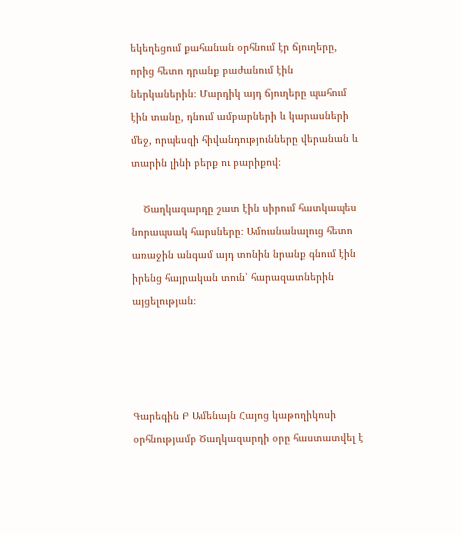եկեղեցում քահանան օրհնում էր ճյուղերը, որից հետո դրանք բաժանում էին ներկաներին։ Մարդիկ այդ ճյուղերը պահում էին տանը, դնում ամբարների և կարասների մեջ, որպեսզի հիվանդությունները վերանան և տարին լինի բերք ու բարիքով։

    Ծաղկազարդը շատ էին սիրում հատկապես նորապսակ հարսները։ Ամուսնանալուց հետո առաջին անգամ այդ տոնին նրանք գնում էին իրենց հայրական տուն՝ հարազատներին այցելության։




Գարեգին Բ Ամենայն Հայոց կաթողիկոսի օրհնությամբ Ծաղկազարդի օրը հաստատվել է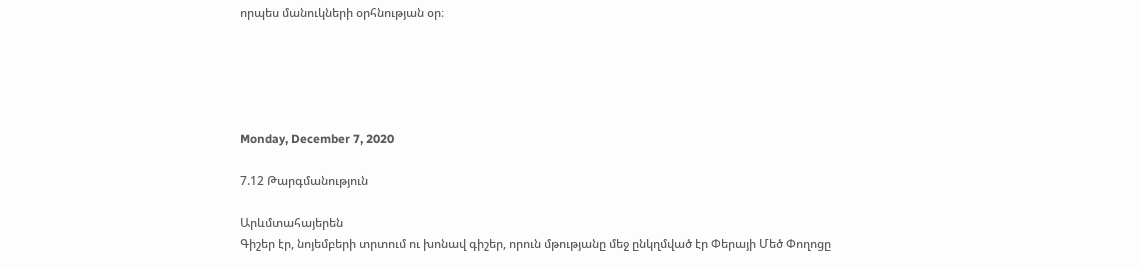որպես մանուկների օրհնության օր։





Monday, December 7, 2020

7.12 Թարգմանություն

Արևմտահայերեն
Գիշեր էր, նոյեմբերի տրտում ու խոնավ գիշեր, որուն մթությանը մեջ ընկղմված էր Փերայի Մեծ Փողոցը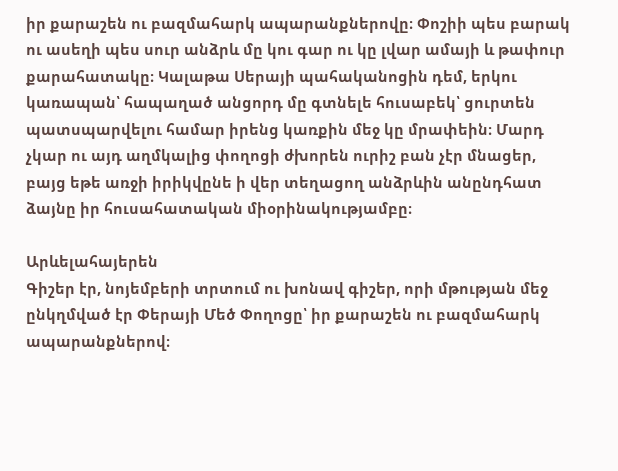իր քարաշեն ու բազմահարկ ապարանքներովը։ Փոշիի պես բարակ ու ասեղի պես սուր անձրև մը կու գար ու կը լվար ամայի և թափուր քարահատակը։ Կալաթա Սերայի պահականոցին դեմ, երկու կառապան՝ հապաղած անցորդ մը գտնելե հուսաբեկ՝ ցուրտեն պատսպարվելու համար իրենց կառքին մեջ կը մրափեին։ Մարդ չկար ու այդ աղմկալից փողոցի ժխորեն ուրիշ բան չէր մնացեր, բայց եթե առջի իրիկվընե ի վեր տեղացող անձրևին անընդհատ ձայնը իր հուսահատական միօրինակությամբը։

Արևելահայերեն
Գիշեր էր, նոյեմբերի տրտում ու խոնավ գիշեր, որի մթության մեջ ընկղմված էր Փերայի Մեծ Փողոցը՝ իր քարաշեն ու բազմահարկ ապարանքներով։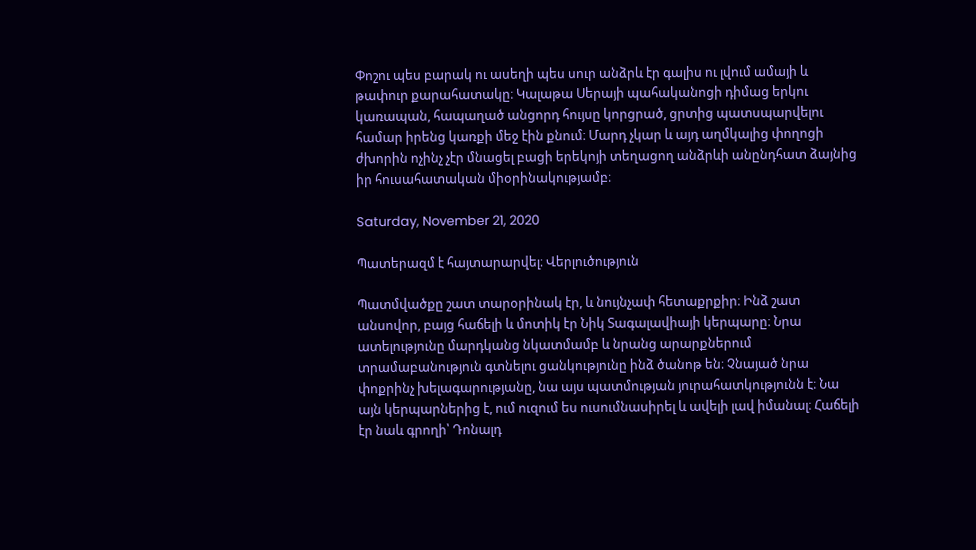Փոշու պես բարակ ու ասեղի պես սուր անձրև էր գալիս ու լվում ամայի և թափուր քարահատակը։ Կալաթա Սերայի պահականոցի դիմաց երկու կառապան, հապաղած անցորդ հույսը կորցրած, ցրտից պատսպարվելու համար իրենց կառքի մեջ էին քնում։ Մարդ չկար և այդ աղմկալից փողոցի ժխորին ոչինչ չէր մնացել բացի երեկոյի տեղացող անձրևի անընդհատ ձայնից իր հուսահատական միօրինակությամբ։

Saturday, November 21, 2020

Պատերազմ է հայտարարվել։ Վերլուծություն

Պատմվածքը շատ տարօրինակ էր, և նույնչափ հետաքրքիր։ Ինձ շատ անսովոր, բայց հաճելի և մոտիկ էր Նիկ Տագալավիայի կերպարը։ Նրա ատելությունը մարդկանց նկատմամբ և նրանց արարքներում տրամաբանություն գտնելու ցանկությունը ինձ ծանոթ են։ Չնայած նրա փոքրինչ խելագարությանը, նա այս պատմության յուրահատկությունն է։ Նա այն կերպարներից է, ում ուզում ես ուսումնասիրել և ավելի լավ իմանալ։ Հաճելի էր նաև գրողի՝ Դոնալդ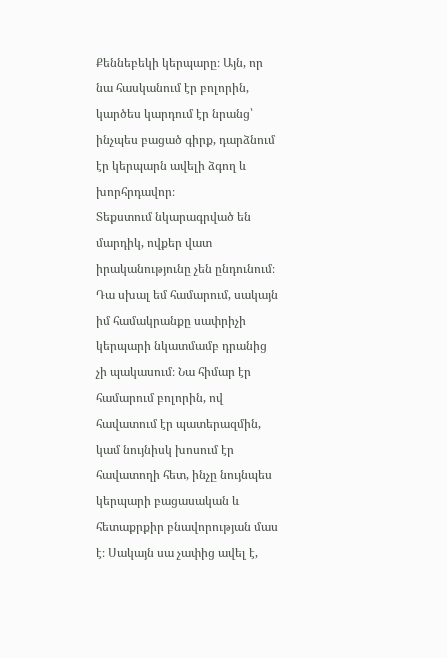Քեննեբեկի կերպարը։ Այն, որ նա հասկանում էր բոլորին, կարծես կարդում էր նրանց՝ ինչպես բացած գիրք, դարձնում էր կերպարն ավելի ձգող և խորհրդավոր։
Տեքստում նկարագրված են մարդիկ, ովքեր վատ իրականությունը չեն ընդունում։ Դա սխալ եմ համարում, սակայն իմ համակրանքը սափրիչի կերպարի նկատմամբ դրանից չի պակասում։ Նա հիմար էր համարում բոլորին, ով հավատում էր պատերազմին, կամ նույնիսկ խոսում էր հավատողի հետ, ինչը նույնպես կերպարի բացասական և հետաքրքիր բնավորության մաս է։ Սակայն սա չափից ավել է,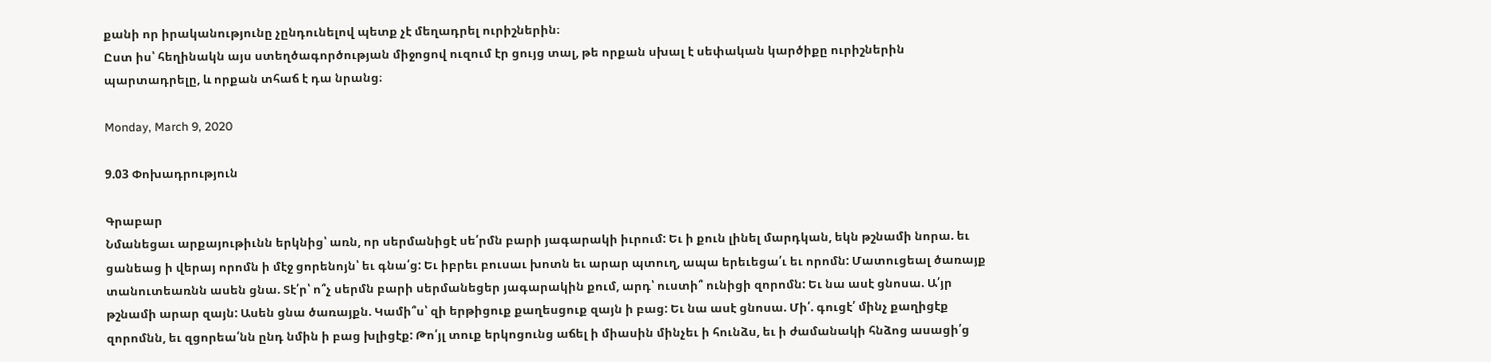քանի որ իրականությունը չընդունելով պետք չէ մեղադրել ուրիշներին։
Ըստ իս՝ հեղինակն այս ստեղծագործության միջոցով ուզում էր ցույց տալ, թե որքան սխալ է սեփական կարծիքը ուրիշներին պարտադրելը, և որքան տհաճ է դա նրանց։

Monday, March 9, 2020

9.03 Փոխադրություն

Գրաբար
Նմանեցաւ արքայութիւնն երկնից՝ առն, որ սերմանիցէ սե՛րմն բարի յագարակի իւրում: Եւ ի քուն լինել մարդկան, եկն թշնամի նորա. եւ ցանեաց ի վերայ որոմն ի մէջ ցորենոյն՝ եւ գնա՛ց: Եւ իբրեւ բուսաւ խոտն եւ արար պտուղ, ապա երեւեցա՛ւ եւ որոմն: Մատուցեալ ծառայք տանուտեառնն ասեն ցնա. Տէ՛ր՝ ո՞չ սերմն բարի սերմանեցեր յագարակին քում, արդ՝ ուստի՞ ունիցի զորոմն: Եւ նա ասէ ցնոսա. Ա՛յր թշնամի արար զայն: Ասեն ցնա ծառայքն. Կամի՞ս՝ զի երթիցուք քաղեսցուք զայն ի բաց: Եւ նա ասէ ցնոսա. Մի՛. գուցէ՛ մինչ քաղիցէք զորոմնն, եւ զցորեա՛նն ընդ նմին ի բաց խլիցէք: Թո՛յլ տուք երկոցունց աճել ի միասին մինչեւ ի հունձս, եւ ի ժամանակի հնձոց ասացի՛ց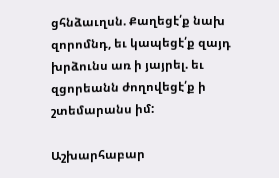ցհնձաւղսն. Քաղեցէ՛ք նախ զորոմնդ, եւ կապեցէ՛ք զայդ խրձունս առ ի յայրել. եւ զցորեանն ժողովեցէ՛ք ի շտեմարանս իմ:

Աշխարհաբար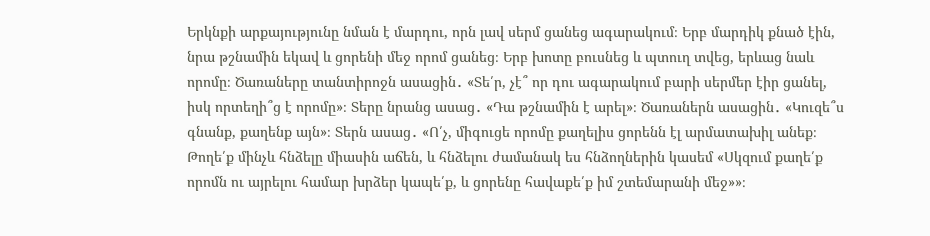Երկնքի արքայությունը նման է մարդու, որն լավ սերմ ցանեց ագարակում։ Երբ մարդիկ քնած էին, նրա թշնամին եկավ և ցորենի մեջ որոմ ցանեց։ Երբ խոտը բուսնեց և պտուղ տվեց, երևաց նաև որոմը։ Ծառաները տանտիրոջն ասացին․ «Տե՛ր, չէ՞ որ դու ագարակում բարի սերմեր էիր ցանել, իսկ որտեղի՞ց է որոմը»։ Տերը նրանց ասաց․ «Դա թշնամին է արել»։ Ծառաներն ասացին․ «Կուզե՞ս գնանք, քաղենք այն»։ Տերն ասաց․ «Ո՛չ, միգուցե որոմը քաղելիս ցորենն էլ արմատախիլ անեք։ Թողե՛ք մինչև հնձելը միասին աճեն, և հնձելու ժամանակ ես հնձողներին կասեմ «Սկզում քաղե՛ք որոմն ու այրելու համար խրձեր կապե՛ք, և ցորենը հավաքե՛ք իմ շտեմարանի մեջ»»։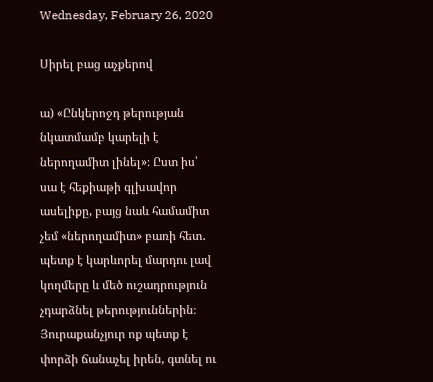Wednesday, February 26, 2020

Սիրել բաց աչքերով

ա) «Ընկերոջդ թերության նկատմամբ կարելի է ներողամիտ լինել»։ Ըստ իս՝ սա է հեքիաթի գլխավոր ասելիքը, բայց նաև համամիտ չեմ «ներողամիտ» բառի հետ․ պետք է կարևորել մարդու լավ կողմերը և մեծ ուշադրություն չդարձնել թերություններին։ Յուրաքանչյուր ոք պետք է փորձի ճանաչել իրեն, գտնել ու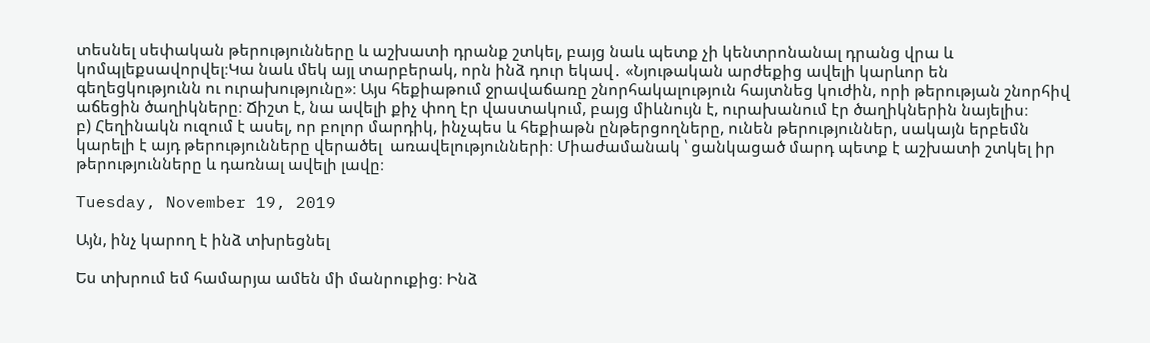տեսնել սեփական թերությունները և աշխատի դրանք շտկել, բայց նաև պետք չի կենտրոնանալ դրանց վրա և կոմպլեքսավորվել։Կա նաև մեկ այլ տարբերակ, որն ինձ դուր եկավ․ «Նյութական արժեքից ավելի կարևոր են գեղեցկությունն ու ուրախությունը»։ Այս հեքիաթում ջրավաճառը շնորհակալություն հայտնեց կուժին, որի թերության շնորհիվ աճեցին ծաղիկները։ Ճիշտ է, նա ավելի քիչ փող էր վաստակում, բայց միևնույն է, ուրախանում էր ծաղիկներին նայելիս։
բ) Հեղինակն ուզում է ասել, որ բոլոր մարդիկ, ինչպես և հեքիաթն ընթերցողները, ունեն թերություններ, սակայն երբեմն կարելի է այդ թերությունները վերածել  առավելությունների։ Միաժամանակ ՝ ցանկացած մարդ պետք է աշխատի շտկել իր թերությունները և դառնալ ավելի լավը։

Tuesday, November 19, 2019

Այն, ինչ կարող է ինձ տխրեցնել

Ես տխրում եմ համարյա ամեն մի մանրուքից։ Ինձ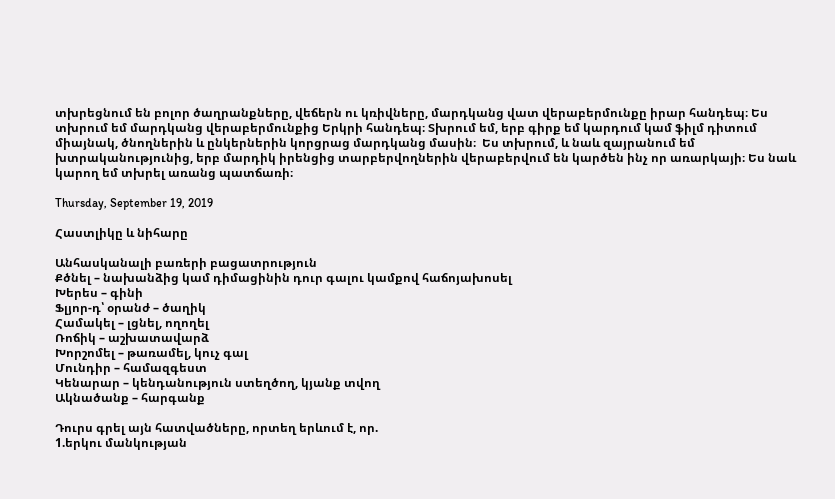տխրեցնում են բոլոր ծաղրանքները, վեճերն ու կռիվները, մարդկանց վատ վերաբերմունքը իրար հանդեպ։ Ես տխրում եմ մարդկանց վերաբերմունքից Երկրի հանդեպ։ Տխրում եմ, երբ գիրք եմ կարդում կամ ֆիլմ դիտում միայնակ, ծնողներին և ընկերներին կորցրաց մարդկանց մասին։  Ես տխրում, և նաև զայրանում եմ խտրականությունից, երբ մարդիկ իրենցից տարբերվողներին վերաբերվում են կարծեն ինչ որ առարկայի։ Ես նաև կարող եմ տխրել առանց պատճառի։

Thursday, September 19, 2019

Հաստլիկը և նիհարը

Անհասկանալի բառերի բացատրություն
Քծնել – նախանձից կամ դիմացինին դուր գալու կամքով հաճոյախոսել
Խերես – գինի
Ֆլյոր-դ՝ օրանժ – ծաղիկ
Համակել – լցնել, ողողել
Ռոճիկ – աշխատավարձ
Խորշոմել – թառամել, կուչ գալ
Մունդիր – համազգեստ
Կենարար – կենդանություն ստեղծող, կյանք տվող
Ակնածանք – հարգանք

Դուրս գրել այն հատվածները, որտեղ երևում է, որ.
1.երկու մանկության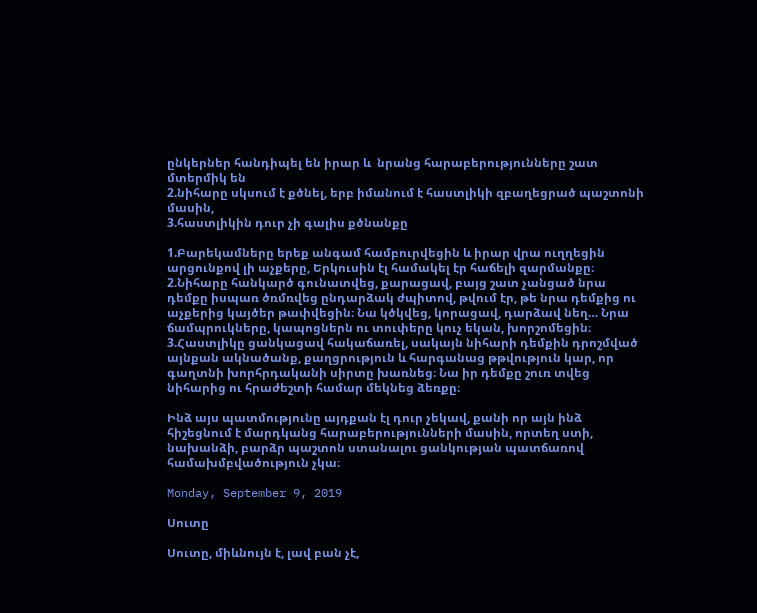ընկերներ հանդիպել են իրար և  նրանց հարաբերությունները շատ մտերմիկ են
2.նիհարը սկսում է քծնել, երբ իմանում է հաստլիկի զբաղեցրած պաշտոնի մասին,
3.հաստլիկին դուր չի գալիս քծնանքը

1.Բարեկամները երեք անգամ համբուրվեցին և իրար վրա ուղղեցին արցունքով լի աչքերը, Երկուսին էլ համակել էր հաճելի զարմանքը։
2.Նիհարը հանկարծ գունատվեց, քարացավ, բայց շատ չանցած նրա դեմքը իսպառ ծռմռվեց ընդարձակ ժպիտով, թվում էր, թե նրա դեմքից ու աչքերից կայծեր թափվեցին։ Նա կծկվեց, կորացավ, դարձավ նեղ… Նրա ճամպրուկները, կապոցներն ու տուփերը կուչ եկան, խորշոմեցին։
3.Հաստլիկը ցանկացավ հակաճառել, սակայն նիհարի դեմքին դրոշմված այնքան ակնածանք, քաղցրություն և հարգանաց թթվություն կար, որ գաղտնի խորհրդականի սիրտը խառնեց։ Նա իր դեմքը շուռ տվեց նիհարից ու հրաժեշտի համար մեկնեց ձեռքը։

Ինձ այս պատմությունը այդքան էլ դուր չեկավ, քանի որ այն ինձ հիշեցնում է մարդկանց հարաբերությունների մասին, որտեղ ստի, նախանձի, բարձր պաշտոն ստանալու ցանկության պատճառով համախմբվածություն չկա։

Monday, September 9, 2019

Սուտը

Սուտը, միևնույն է, լավ բան չէ,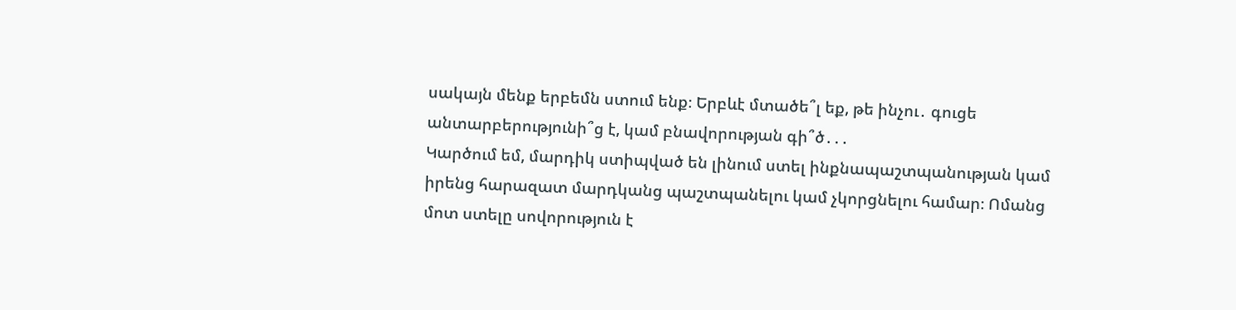սակայն մենք երբեմն ստում ենք։ Երբևէ մտածե՞լ եք, թե ինչու․ գուցե անտարբերությունի՞ց է, կամ բնավորության գի՞ծ․․․
Կարծում եմ, մարդիկ ստիպված են լինում ստել ինքնապաշտպանության կամ իրենց հարազատ մարդկանց պաշտպանելու կամ չկորցնելու համար։ Ոմանց մոտ ստելը սովորություն է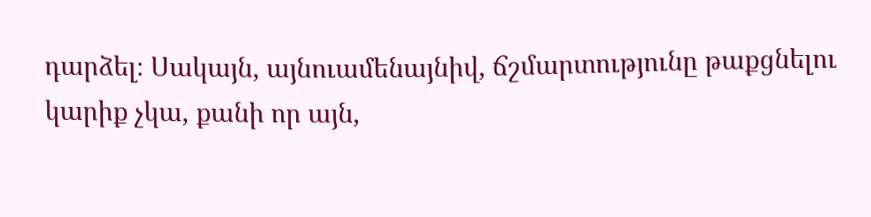դարձել։ Սակայն, այնուամենայնիվ, ճշմարտությունը թաքցնելու կարիք չկա, քանի որ այն,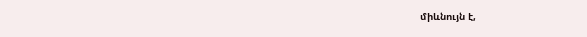միևնույն է,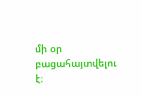մի օր բացահայտվելու է։